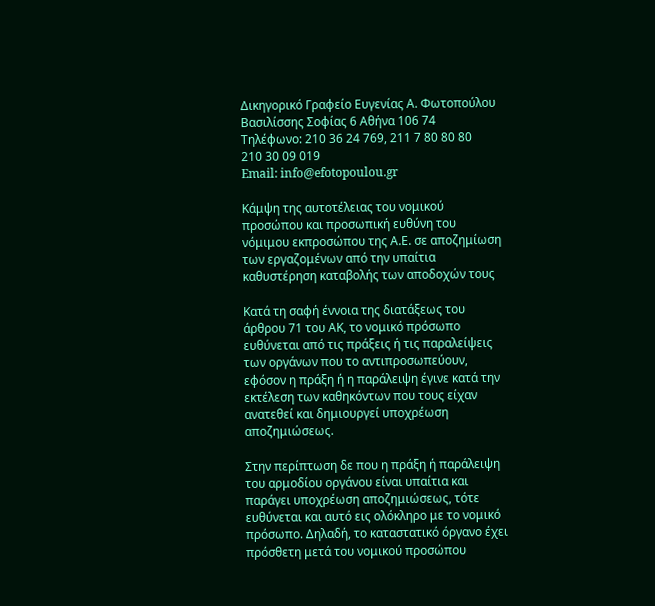Δικηγορικό Γραφείο Ευγενίας Α. Φωτοπούλου
Βασιλίσσης Σοφίας 6 Αθήνα 106 74
Τηλέφωνο: 210 36 24 769, 211 7 80 80 80
210 30 09 019
Email: info@efotopoulou.gr

Κάμψη της αυτοτέλειας του νομικού προσώπου και προσωπική ευθύνη του νόμιμου εκπροσώπου της Α.Ε. σε αποζημίωση των εργαζομένων από την υπαίτια καθυστέρηση καταβολής των αποδοχών τους

Κατά τη σαφή έννοια της διατάξεως του άρθρου 71 του ΑΚ, το νομικό πρόσωπο ευθύνεται από τις πράξεις ή τις παραλείψεις των οργάνων που το αντιπροσωπεύουν, εφόσον η πράξη ή η παράλειψη έγινε κατά την εκτέλεση των καθηκόντων που τους είχαν ανατεθεί και δημιουργεί υποχρέωση αποζημιώσεως.

Στην περίπτωση δε που η πράξη ή παράλειψη του αρμοδίου οργάνου είναι υπαίτια και παράγει υποχρέωση αποζημιώσεως, τότε ευθύνεται και αυτό εις ολόκληρο με το νομικό πρόσωπο. Δηλαδή, το καταστατικό όργανο έχει πρόσθετη μετά του νομικού προσώπου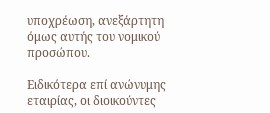υποχρέωση, ανεξάρτητη όμως αυτής του νομικού προσώπου.

Ειδικότερα επί ανώνυμης εταιρίας, οι διοικούντες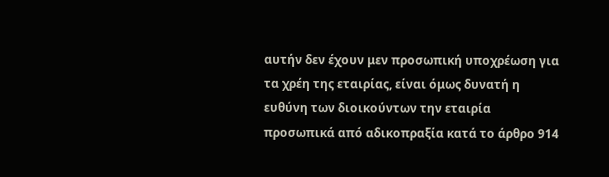αυτήν δεν έχουν μεν προσωπική υποχρέωση για τα χρέη της εταιρίας, είναι όμως δυνατή η ευθύνη των διοικούντων την εταιρία προσωπικά από αδικοπραξία κατά το άρθρο 914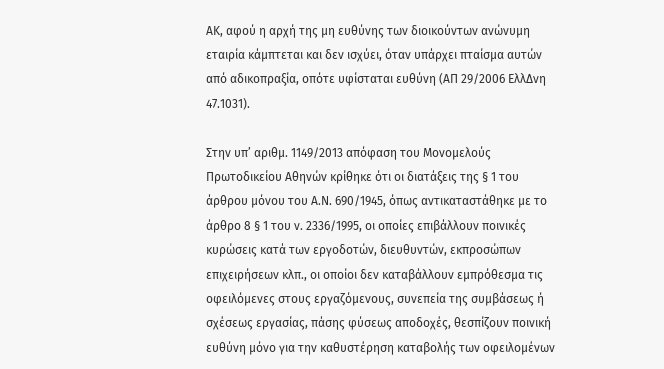ΑΚ, αφού η αρχή της μη ευθύνης των διοικούντων ανώνυμη εταιρία κάμπτεται και δεν ισχύει, όταν υπάρχει πταίσμα αυτών από αδικοπραξία, οπότε υφίσταται ευθύνη (ΑΠ 29/2006 ΕλλΔνη 47.1031).

Στην υπ’ αριθμ. 1149/2013 απόφαση του Μονομελούς Πρωτοδικείου Αθηνών κρίθηκε ότι οι διατάξεις της § 1 του άρθρου μόνου του Α.Ν. 690/1945, όπως αντικαταστάθηκε με το άρθρο 8 § 1 του ν. 2336/1995, οι οποίες επιβάλλουν ποινικές κυρώσεις κατά των εργοδοτών, διευθυντών, εκπροσώπων επιχειρήσεων κλπ., οι οποίοι δεν καταβάλλουν εμπρόθεσμα τις οφειλόμενες στους εργαζόμενους, συνεπεία της συμβάσεως ή σχέσεως εργασίας, πάσης φύσεως αποδοχές, θεσπίζουν ποινική ευθύνη μόνο για την καθυστέρηση καταβολής των οφειλομένων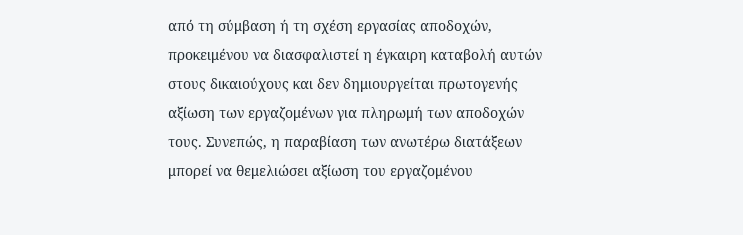από τη σύμβαση ή τη σχέση εργασίας αποδοχών, προκειμένου να διασφαλιστεί η έγκαιρη καταβολή αυτών στους δικαιούχους και δεν δημιουργείται πρωτογενής αξίωση των εργαζομένων για πληρωμή των αποδοχών τους. Συνεπώς, η παραβίαση των ανωτέρω διατάξεων μπορεί να θεμελιώσει αξίωση του εργαζομένου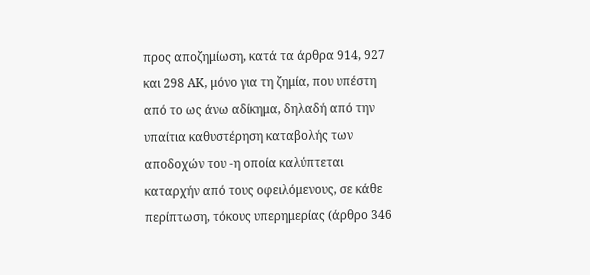προς αποζημίωση, κατά τα άρθρα 914, 927 και 298 ΑΚ, μόνο για τη ζημία, που υπέστη από το ως άνω αδίκημα, δηλαδή από την υπαίτια καθυστέρηση καταβολής των αποδοχών του -η οποία καλύπτεται καταρχήν από τους οφειλόμενους, σε κάθε περίπτωση, τόκους υπερημερίας (άρθρο 346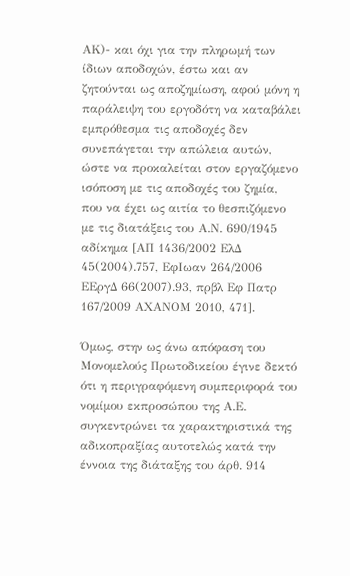ΑΚ)- και όχι για την πληρωμή των ίδιων αποδοχών, έστω και αν ζητούνται ως αποζημίωση, αφού μόνη η παράλειψη του εργοδότη να καταβάλει εμπρόθεσμα τις αποδοχές δεν συνεπάγεται την απώλεια αυτών, ώστε να προκαλείται στον εργαζόμενο ισόποση με τις αποδοχές του ζημία, που να έχει ως αιτία το θεσπιζόμενο με τις διατάξεις του Α.Ν. 690/1945 αδίκημα [ΑΠ 1436/2002 ΕλΔ 45(2004).757, ΕφΙωαν 264/2006 ΕΕργΔ 66(2007).93, πρβλ Εφ Πατρ 167/2009 ΑΧΑΝΟΜ 2010, 471].

Όμως, στην ως άνω απόφαση του Μονομελούς Πρωτοδικείου έγινε δεκτό ότι η περιγραφόμενη συμπεριφορά του νομίμου εκπροσώπου της Α.Ε. συγκεντρώνει τα χαρακτηριστικά της αδικοπραξίας αυτοτελώς κατά την έννοια της διάταξης του άρθ. 914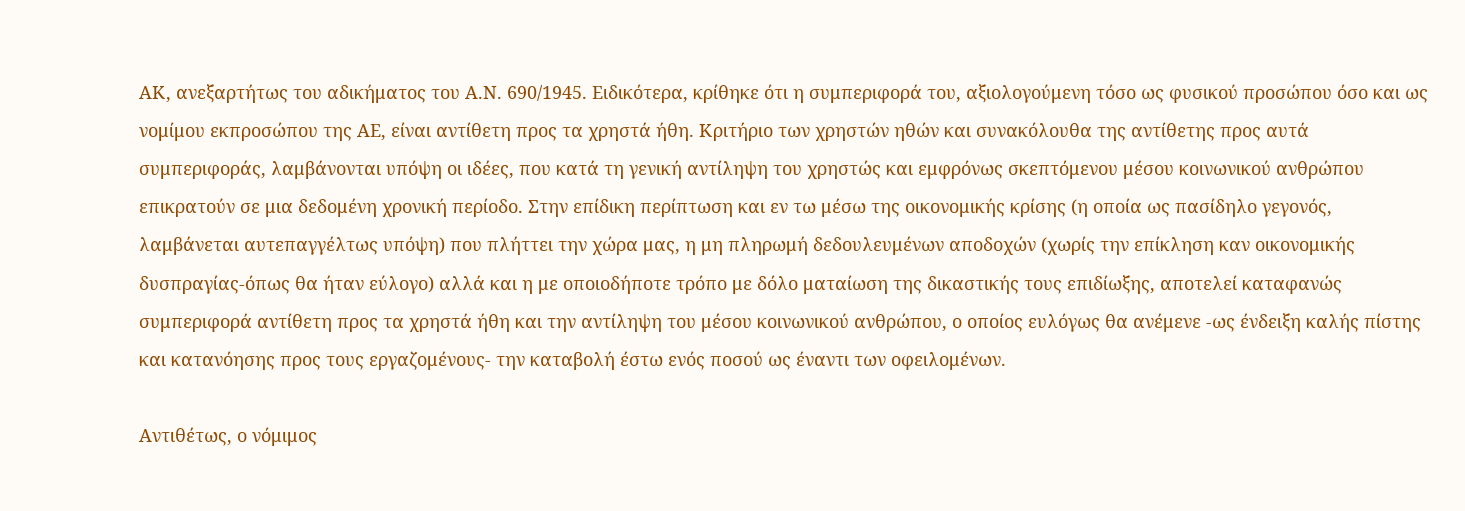ΑΚ, ανεξαρτήτως του αδικήματος του Α.Ν. 690/1945. Ειδικότερα, κρίθηκε ότι η συμπεριφορά του, αξιολογούμενη τόσο ως φυσικού προσώπου όσο και ως νομίμου εκπροσώπου της ΑΕ, είναι αντίθετη προς τα χρηστά ήθη. Κριτήριο των χρηστών ηθών και συνακόλουθα της αντίθετης προς αυτά συμπεριφοράς, λαμβάνονται υπόψη οι ιδέες, που κατά τη γενική αντίληψη του χρηστώς και εμφρόνως σκεπτόμενου μέσου κοινωνικού ανθρώπου επικρατούν σε μια δεδομένη χρονική περίοδο. Στην επίδικη περίπτωση και εν τω μέσω της οικονομικής κρίσης (η οποία ως πασίδηλο γεγονός, λαμβάνεται αυτεπαγγέλτως υπόψη) που πλήττει την χώρα μας, η μη πληρωμή δεδουλευμένων αποδοχών (χωρίς την επίκληση καν οικονομικής δυσπραγίας-όπως θα ήταν εύλογο) αλλά και η με οποιοδήποτε τρόπο με δόλο ματαίωση της δικαστικής τους επιδίωξης, αποτελεί καταφανώς συμπεριφορά αντίθετη προς τα χρηστά ήθη και την αντίληψη του μέσου κοινωνικού ανθρώπου, ο οποίος ευλόγως θα ανέμενε -ως ένδειξη καλής πίστης και κατανόησης προς τους εργαζομένους- την καταβολή έστω ενός ποσού ως έναντι των οφειλομένων.

Αντιθέτως, ο νόμιμος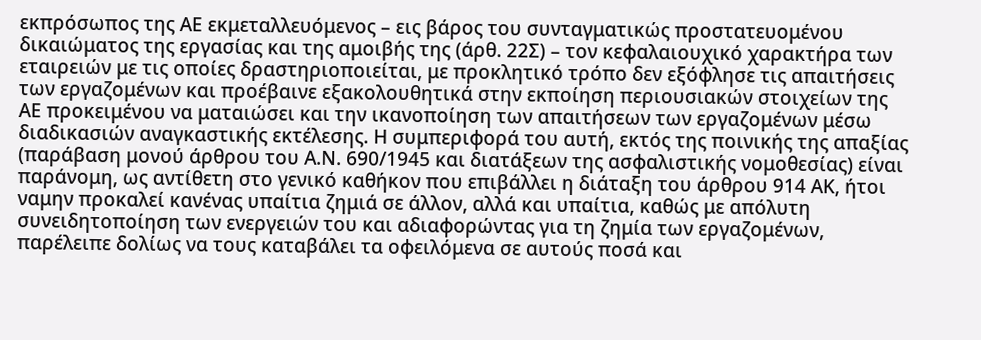εκπρόσωπος της ΑΕ εκμεταλλευόμενος – εις βάρος του συνταγματικώς προστατευομένου δικαιώματος της εργασίας και της αμοιβής της (άρθ. 22Σ) – τον κεφαλαιουχικό χαρακτήρα των εταιρειών με τις οποίες δραστηριοποιείται, με προκλητικό τρόπο δεν εξόφλησε τις απαιτήσεις των εργαζομένων και προέβαινε εξακολουθητικά στην εκποίηση περιουσιακών στοιχείων της ΑΕ προκειμένου να ματαιώσει και την ικανοποίηση των απαιτήσεων των εργαζομένων μέσω διαδικασιών αναγκαστικής εκτέλεσης. Η συμπεριφορά του αυτή, εκτός της ποινικής της απαξίας (παράβαση μονού άρθρου του Α.Ν. 690/1945 και διατάξεων της ασφαλιστικής νομοθεσίας) είναι παράνομη, ως αντίθετη στο γενικό καθήκον που επιβάλλει η διάταξη του άρθρου 914 ΑΚ, ήτοι ναμην προκαλεί κανένας υπαίτια ζημιά σε άλλον, αλλά και υπαίτια, καθώς με απόλυτη συνειδητοποίηση των ενεργειών του και αδιαφορώντας για τη ζημία των εργαζομένων, παρέλειπε δολίως να τους καταβάλει τα οφειλόμενα σε αυτούς ποσά και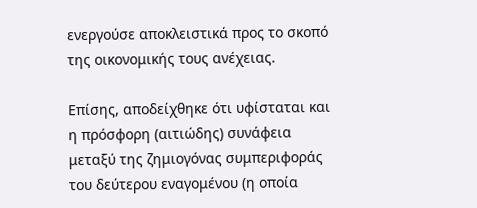ενεργούσε αποκλειστικά προς το σκοπό της οικονομικής τους ανέχειας.

Επίσης, αποδείχθηκε ότι υφίσταται και η πρόσφορη (αιτιώδης) συνάφεια μεταξύ της ζημιογόνας συμπεριφοράς του δεύτερου εναγομένου (η οποία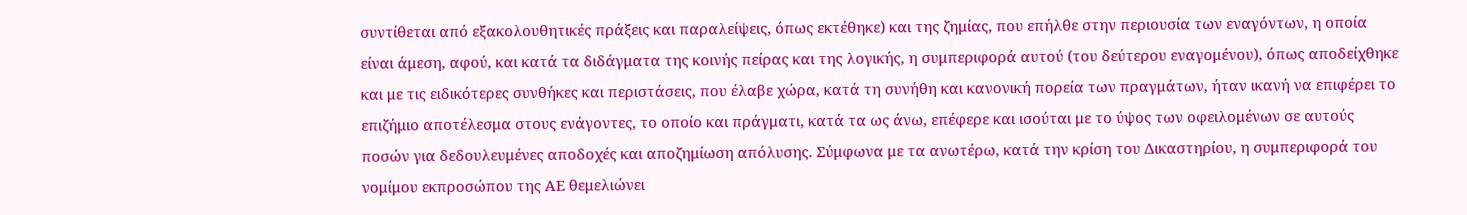συντίθεται από εξακολουθητικές πράξεις και παραλείψεις, όπως εκτέθηκε) και της ζημίας, που επήλθε στην περιουσία των εναγόντων, η οποία είναι άμεση, αφού, και κατά τα διδάγματα της κοινής πείρας και της λογικής, η συμπεριφορά αυτού (του δεύτερου εναγομένου), όπως αποδείχθηκε και με τις ειδικότερες συνθήκες και περιστάσεις, που έλαβε χώρα, κατά τη συνήθη και κανονική πορεία των πραγμάτων, ήταν ικανή να επιφέρει το επιζήμιο αποτέλεσμα στους ενάγοντες, το οποίο και πράγματι, κατά τα ως άνω, επέφερε και ισούται με το ύψος των οφειλομένων σε αυτούς ποσών για δεδουλευμένες αποδοχές και αποζημίωση απόλυσης. Σύμφωνα με τα ανωτέρω, κατά την κρίση του Δικαστηρίου, η συμπεριφορά του νομίμου εκπροσώπου της ΑΕ θεμελιώνει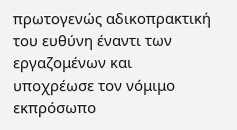πρωτογενώς αδικοπρακτική του ευθύνη έναντι των εργαζομένων και υποχρέωσε τον νόμιμο εκπρόσωπο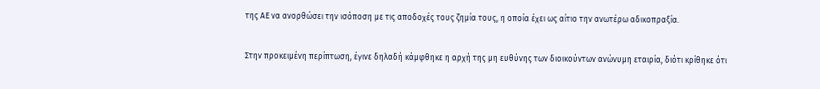της ΑΕ να ανορθώσει την ισόποση με τις αποδοχές τους ζημία τους, η οποία έχει ως αίτιο την ανωτέρω αδικοπραξία.

Στην προκειμένη περίπτωση, έγινε δηλαδή κάμφθηκε η αρχή της μη ευθύνης των διοικούντων ανώνυμη εταιρία, διότι κρίθηκε ότι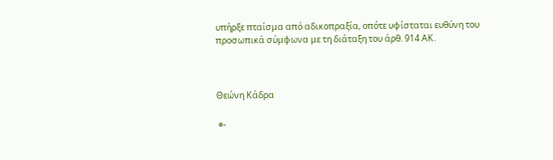υπήρξε πταίσμα από αδικοπραξία, οπότε υφίσταται ευθύνη του προσωπικά σύμφωνα με τη διάταξη του άρθ. 914 ΑΚ.



Θεώνη Κάδρα

 e-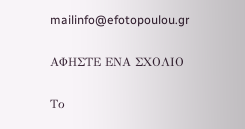mailinfo@efotopoulou.gr

ΑΦΗΣΤΕ ΕΝΑ ΣΧΟΛΙΟ

Το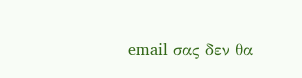email σας δεν θα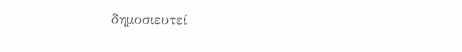δημοσιευτεί